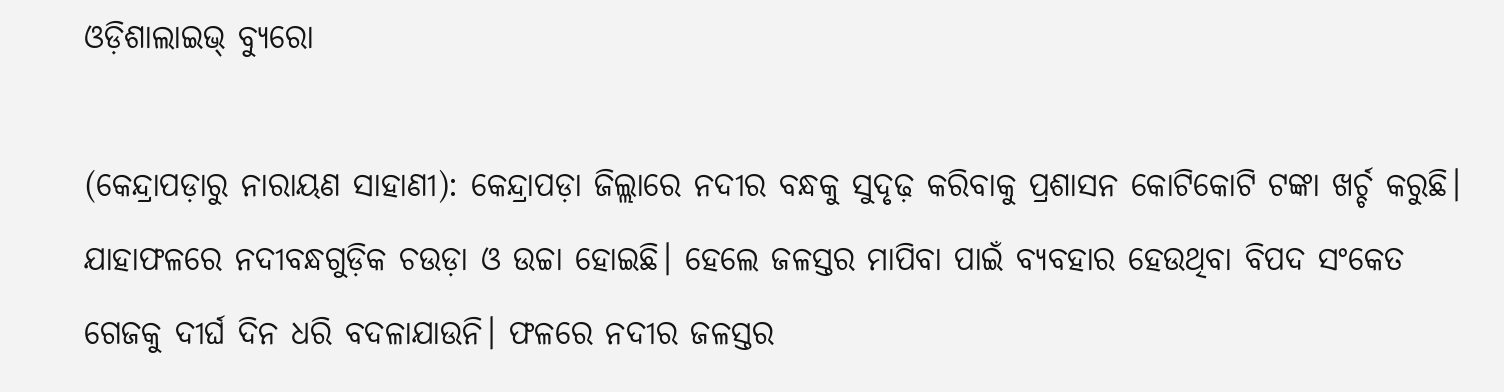ଓଡ଼ିଶାଲାଇଭ୍ ବ୍ୟୁରୋ

(କେନ୍ଦ୍ରାପଡ଼ାରୁ ନାରାୟଣ ସାହାଣୀ): କେନ୍ଦ୍ରାପଡ଼ା ଜିଲ୍ଲାରେ ନଦୀର ବନ୍ଧକୁ ସୁଦୃଢ଼ କରିବାକୁ ପ୍ରଶାସନ କୋଟିକୋଟି ଟଙ୍କା ଖର୍ଚ୍ଚ କରୁଛି। ଯାହାଫଳରେ ନଦୀବନ୍ଧଗୁଡ଼ିକ ଚଉଡ଼ା ଓ ଉଚ୍ଚା ହୋଇଛି। ହେଲେ ଜଳସ୍ତର ମାପିବା ପାଇଁ ବ୍ୟବହାର ହେଉଥିବା ବିପଦ ସଂକେତ ଗେଜକୁ ଦୀର୍ଘ ଦିନ ଧରି ବଦଳାଯାଉନି। ଫଳରେ ନଦୀର ଜଳସ୍ତର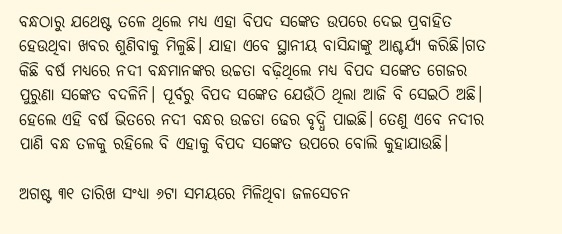ବନ୍ଧଠାରୁ ଯଥେଷ୍ଟ ତଳେ ଥିଲେ ମଧ୍ୟ ଏହା ବିପଦ ସଙ୍କେତ ଉପରେ ଦେଇ ପ୍ରବାହିତ ହେଉଥିବା ଖବର ଶୁଣିବାକୁ ମିଳୁଛି। ଯାହା ଏବେ ସ୍ଥାନୀୟ ବାସିନ୍ଦାଙ୍କୁ ଆଶ୍ଚର୍ଯ୍ୟ କରିଛି।ଗତ କିଛି ବର୍ଷ ମଧ୍ୟରେ ନଦୀ ବନ୍ଧମାନଙ୍କର ଉଚ୍ଚତା ବଢ଼ିଥିଲେ ମଧ୍ୟ ବିପଦ ସଙ୍କେତ ଗେଜର ପୁରୁଣା ସଙ୍କେତ ବଦଳିନି। ପୂର୍ବରୁ ବିପଦ ସଙ୍କେତ ଯେଉଁଠି ଥିଲା ଆଜି ବି ସେଇଠି ଅଛି। ହେଲେ ଏହି ବର୍ଷ ଭିତରେ ନଦୀ ବନ୍ଧର ଉଚ୍ଚତା ଢେର ବୃଦ୍ଧି ପାଇଛି। ତେଣୁ ଏବେ ନଦୀର ପାଣି ବନ୍ଧ ତଳକୁ ରହିଲେ ବି ଏହାକୁ ବିପଦ ସଙ୍କେତ ଉପରେ ବୋଲି କୁହାଯାଉଛି।

ଅଗଷ୍ଟ ୩୧ ତାରିଖ ସଂଧ୍ୟା ୬ଟା ସମୟରେ ମିଳିଥିବା ଜଳସେଚନ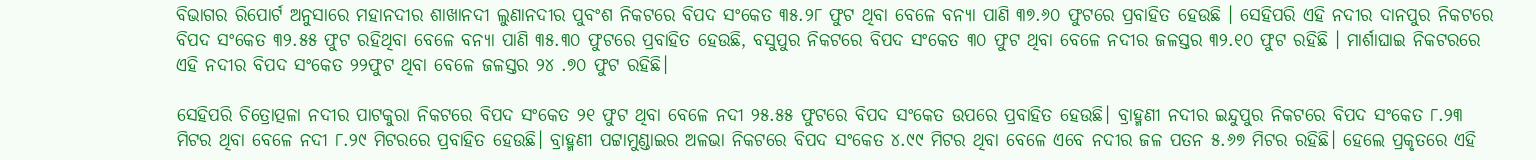ବିଭାଗର ରିପୋର୍ଟ ଅନୁସାରେ ମହାନଦୀର ଶାଖାନଦୀ ଲୁଣାନଦୀର ପୁବଂଶ ନିକଟରେ ବିପଦ ସଂକେତ ୩୫.୨୮ ଫୁଟ ଥିବା ବେଳେ ବନ୍ୟା ପାଣି ୩୭.୬୦ ଫୁଟରେ ପ୍ରବାହିତ ହେଉଛି । ସେହିପରି ଏହି ନଦୀର ଦାନପୁର ନିକଟରେ ବିପଦ ସଂକେତ ୩୨.୫୫ ଫୁଟ ରହିଥିବା ବେଳେ ବନ୍ୟା ପାଣି ୩୫.୩୦ ଫୁଟରେ ପ୍ରବାହିତ ହେଉଛି, ବସୁପୁର ନିକଟରେ ବିପଦ ସଂକେତ ୩୦ ଫୁଟ ଥିବା ବେଳେ ନଦୀର ଜଳସ୍ତର ୩୨.୧୦ ଫୁଟ ରହିଛି । ମାର୍ଶାଘାଇ ନିକଟରରେ ଏହି ନଦୀର ବିପଦ ସଂକେତ ୨୨ଫୁଟ ଥିବା ବେଳେ ଜଳସ୍ତର ୨୪ .୭୦ ଫୁଟ ରହିଛି।

ସେହିପରି ଚିତ୍ରୋତ୍ପଳା ନଦୀର ପାଟକୁରା ନିକଟରେ ବିପଦ ସଂକେତ ୨୧ ଫୁଟ ଥିବା ବେଳେ ନଦୀ ୨୫.୫୫ ଫୁଟରେ ବିପଦ ସଂକେତ ଉପରେ ପ୍ରବାହିତ ହେଉଛି। ବ୍ରାହ୍ମଣୀ ନଦୀର ଇନ୍ଦୁପୁର ନିକଟରେ ବିପଦ ସଂକେତ ୮.୨୩ ମିଟର ଥିବା ବେଳେ ନଦୀ ୮.୨୯ ମିଟରରେ ପ୍ରବାହିତ ହେଉଛି। ବ୍ରାହ୍ମଣୀ ପଟ୍ଟାମୁଣ୍ଡାଇର ଅଳଭା ନିକଟରେ ବିପଦ ସଂକେତ ୪.୯୯ ମିଟର ଥିବା ବେଳେ ଏବେ ନଦୀର ଜଳ ପତନ ୫.୬୭ ମିଟର ରହିଛି। ହେଲେ ପ୍ରକୃତରେ ଏହି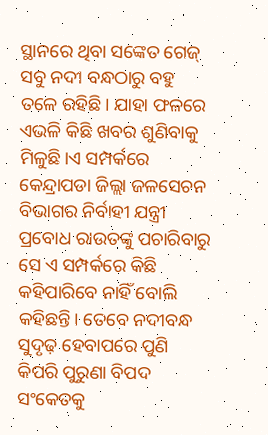ସ୍ଥାନରେ ଥିବା ସଙ୍କେତ ଗେଜ୍ ସବୁ ନଦୀ ବନ୍ଧଠାରୁ ବହୁ ତଳେ ରହିଛି। ଯାହା ଫଳରେ ଏଭଳି କିଛି ଖବର ଶୁଣିବାକୁ ମିଳୁଛି।ଏ ସମ୍ପର୍କରେ କେନ୍ଦ୍ରାପଡା ଜିଲ୍ଲା ଜଳସେଚନ ବିଭାଗର ନିର୍ବାହୀ ଯନ୍ତ୍ରୀ  ପ୍ରବୋଧ ରାଉତଙ୍କୁ ପଚାରିବାରୁ ସେ ଏ ସମ୍ପର୍କରେ କିଛି କହିପାରିବେ ନାହିଁ ବୋଲି କହିଛନ୍ତି। ତେବେ ନଦୀବନ୍ଧ ସୁଦୃଢ଼ ହେବାପରେ ପୁଣି କିପରି ପୁରୁଣା ବିପଦ ସଂକେତକୁ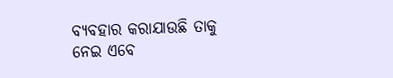ବ୍ୟବହାର କରାଯାଉଛି ତାକୁ ନେଇ ଏବେ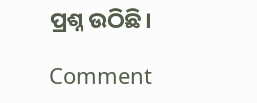ପ୍ରଶ୍ନ ଉଠିଛି।

Comment